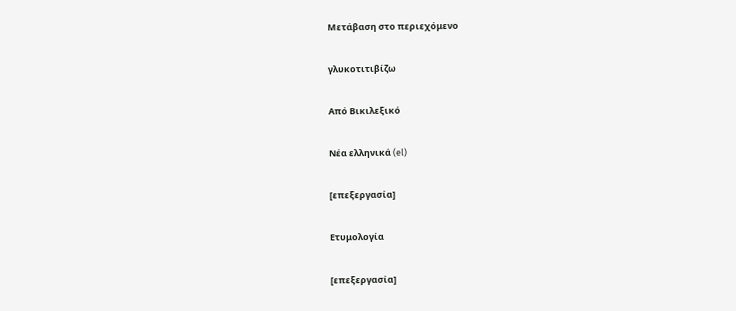Μετάβαση στο περιεχόμενο

γλυκοτιτιβίζω

Από Βικιλεξικό

Νέα ελληνικά (el)

[επεξεργασία]

Ετυμολογία

[επεξεργασία]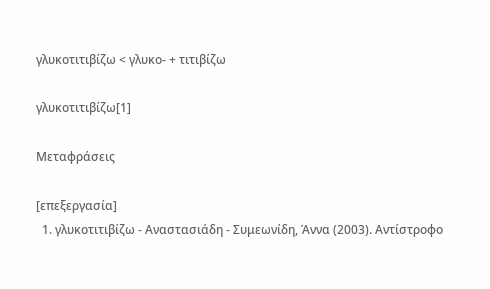γλυκοτιτιβίζω < γλυκο- + τιτιβίζω

γλυκοτιτιβίζω[1]

Μεταφράσεις

[επεξεργασία]
  1. γλυκοτιτιβίζω - Αναστασιάδη - Συμεωνίδη, Άννα (2003). Αντίστροφο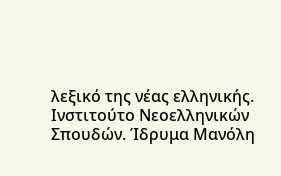λεξικό της νέας ελληνικής. Ινστιτούτο Νεοελληνικών Σπουδών. Ίδρυμα Μανόλη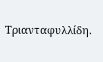Τριανταφυλλίδη.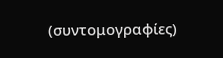(συντομογραφίες)